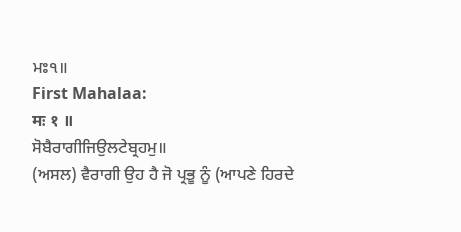ਮਃ੧॥
First Mahalaa:
मः १ ॥
ਸੋਬੈਰਾਗੀਜਿਉਲਟੇਬ੍ਰਹਮੁ॥
(ਅਸਲ) ਵੈਰਾਗੀ ਉਹ ਹੈ ਜੋ ਪ੍ਰਭੂ ਨੂੰ (ਆਪਣੇ ਹਿਰਦੇ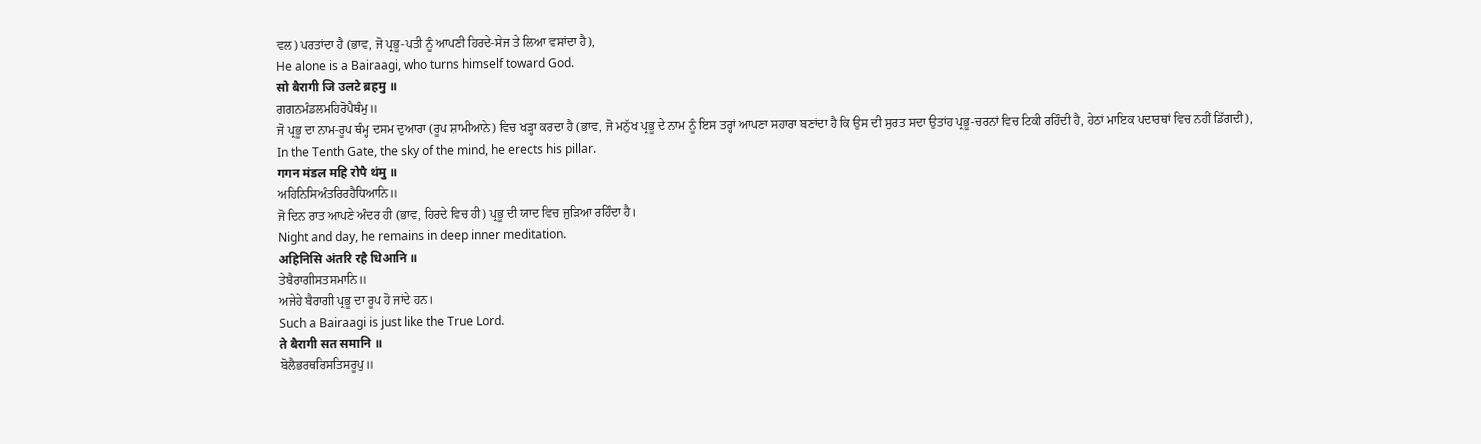ਵਲ) ਪਰਤਾਂਦਾ ਹੈ (ਭਾਵ, ਜੋ ਪ੍ਰਭੂ-ਪਤੀ ਨੂੰ ਆਪਣੀ ਹਿਰਦੇ-ਸੇਜ ਤੇ ਲਿਆ ਵਸਾਂਦਾ ਹੈ),
He alone is a Bairaagi, who turns himself toward God.
सो बैरागी जि उलटे ब्रहमु ॥
ਗਗਨਮੰਡਲਮਹਿਰੋਪੈਥੰਮੁ॥
ਜੋ ਪ੍ਰਭੂ ਦਾ ਨਾਮ-ਰੂਪ ਥੰਮ੍ਹ ਦਸਮ ਦੁਆਰਾ (ਰੂਪ ਸ਼ਾਮੀਆਨੇ) ਵਿਚ ਖੜ੍ਹਾ ਕਰਦਾ ਹੈ (ਭਾਵ, ਜੋ ਮਨੁੱਖ ਪ੍ਰਭੂ ਦੇ ਨਾਮ ਨੂੰ ਇਸ ਤਰ੍ਹਾਂ ਆਪਣਾ ਸਹਾਰਾ ਬਣਾਂਦਾ ਹੈ ਕਿ ਉਸ ਦੀ ਸੁਰਤ ਸਦਾ ਉਤਾਂਹ ਪ੍ਰਭੂ-ਚਰਨਾਂ ਵਿਚ ਟਿਕੀ ਰਹਿੰਦੀ ਹੈ, ਹੇਠਾਂ ਮਾਇਕ ਪਦਾਰਥਾਂ ਵਿਚ ਨਹੀਂ ਡਿੱਗਦੀ),
In the Tenth Gate, the sky of the mind, he erects his pillar.
गगन मंडल महि रोपै थंमु ॥
ਅਹਿਨਿਸਿਅੰਤਰਿਰਹੈਧਿਆਨਿ॥
ਜੋ ਦਿਨ ਰਾਤ ਆਪਣੇ ਅੰਦਰ ਹੀ (ਭਾਵ, ਹਿਰਦੇ ਵਿਚ ਹੀ) ਪ੍ਰਭੂ ਦੀ ਯਾਦ ਵਿਚ ਜੁੜਿਆ ਰਹਿੰਦਾ ਹੈ।
Night and day, he remains in deep inner meditation.
अहिनिसि अंतरि रहै धिआनि ॥
ਤੇਬੈਰਾਗੀਸਤਸਮਾਨਿ॥
ਅਜੇਹੇ ਬੈਰਾਗੀ ਪ੍ਰਭੂ ਦਾ ਰੂਪ ਹੋ ਜਾਂਦੇ ਹਨ।
Such a Bairaagi is just like the True Lord.
ते बैरागी सत समानि ॥
ਬੋਲੈਭਰਥਰਿਸਤਿਸਰੂਪੁ॥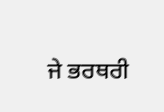ਜੇ ਭਰਥਰੀ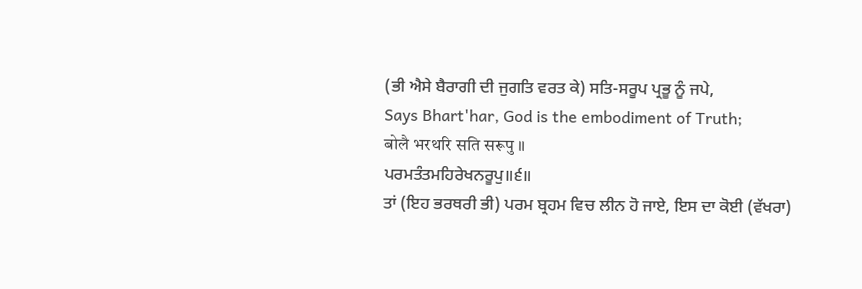(ਭੀ ਐਸੇ ਬੈਰਾਗੀ ਦੀ ਜੁਗਤਿ ਵਰਤ ਕੇ) ਸਤਿ-ਸਰੂਪ ਪ੍ਰਭੂ ਨੂੰ ਜਪੇ,
Says Bhart'har, God is the embodiment of Truth;
बोलै भरथरि सति सरूपु ॥
ਪਰਮਤੰਤਮਹਿਰੇਖਨਰੂਪੁ॥੬॥
ਤਾਂ (ਇਹ ਭਰਥਰੀ ਭੀ) ਪਰਮ ਬ੍ਰਹਮ ਵਿਚ ਲੀਨ ਹੋ ਜਾਏ, ਇਸ ਦਾ ਕੋਈ (ਵੱਖਰਾ)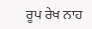ਰੂਪ ਰੇਖ ਨਾਹ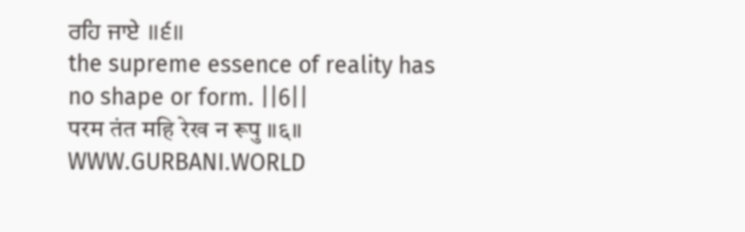ਰਹਿ ਜਾਏ ॥੬॥
the supreme essence of reality has no shape or form. ||6||
परम तंत महि रेख न रूपु ॥६॥
WWW.GURBANI.WORLD